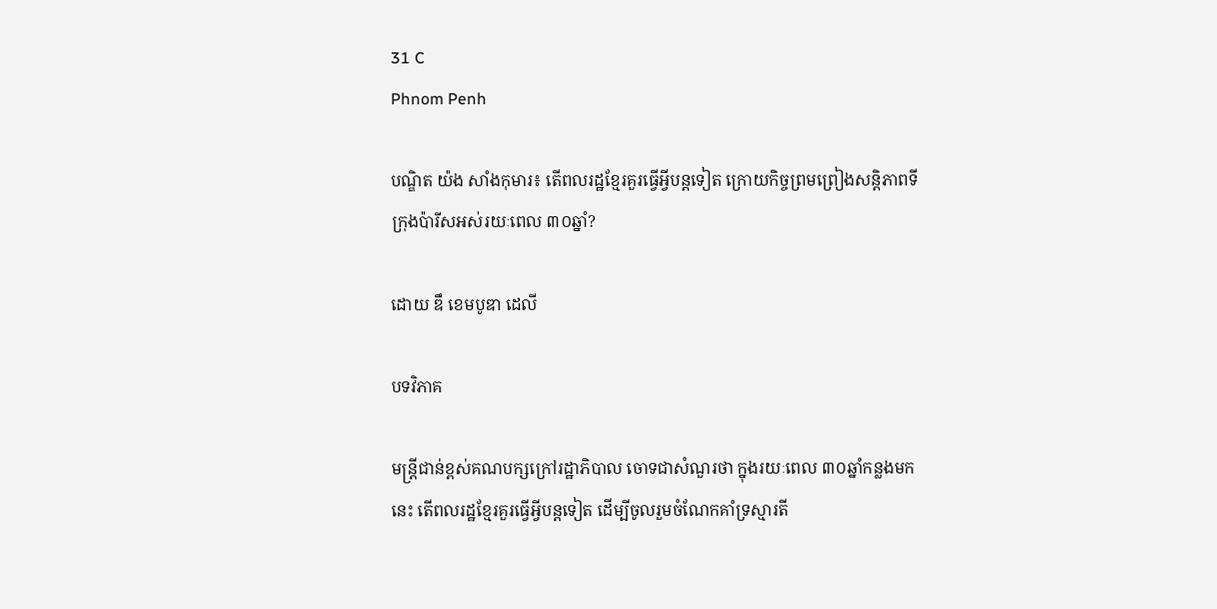31 C
Phnom Penh

បណ្ឌិត យ៉ង សាំងកុមារ៖ តើពលរដ្ឋខ្មែរគួរធ្វើអ្វីបន្តទៀត ក្រោយកិច្ចព្រមព្រៀងសន្តិភាពទីក្រុងប៉ារីសអស់រយៈពេល ៣០ឆ្នាំ?

ដោយ ឌឹ ខេមបូឌា ដេលី

បទវិភាគ

មន្ត្រីជាន់ខ្ពស់គណបក្សក្រៅរដ្ឋាភិបាល ចោទជាសំណួរថា ក្នុងរយៈពេល ៣០ឆ្នាំកន្លងមកនេះ តើពលរដ្ឋខ្មែរគួរធ្វើអ្វីបន្តទៀត ដើម្បីចូលរួមចំណែកគាំទ្រស្មារតី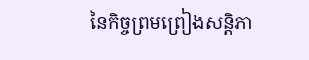នៃកិច្ចព្រមព្រៀងសន្តិភា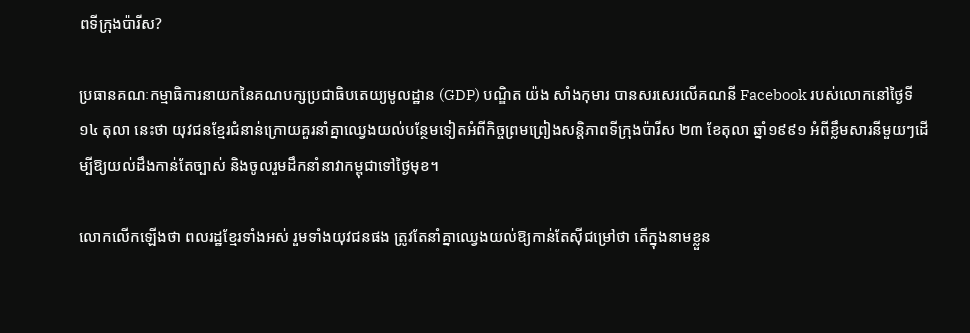ពទីក្រុងប៉ារីស?

ប្រធានគណៈកម្មាធិការនាយកនៃគណបក្សប្រជាធិបតេយ្យមូលដ្ឋាន (GDP) បណ្ឌិត យ៉ង សាំងកុមារ បានសរសេរលើគណនី Facebook របស់លោកនៅថ្ងៃទី១៤ តុលា នេះថា យុវជនខ្មែរជំនាន់ក្រោយគួរនាំគ្នាឈ្វេងយល់បន្ថែមទៀតអំពីកិច្ចព្រមព្រៀងសន្តិភាពទីក្រុងប៉ារីស ២៣ ខែតុលា ឆ្នាំ១៩៩១ អំពីខ្លឹមសារនីមួយៗដើម្បីឱ្យយល់ដឹងកាន់តែច្បាស់ និងចូលរួមដឹកនាំនាវាកម្ពុជាទៅថ្ងៃមុខ។

លោកលើកឡើងថា ពលរដ្ឋខ្មែរទាំងអស់ រួមទាំងយុវជនផង ត្រូវតែនាំគ្នាឈ្វេងយល់ឱ្យកាន់តែស៊ីជម្រៅថា តើក្នុងនាមខ្លួន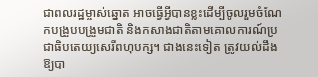ជាពលរដ្ឋម្ចាស់ឆ្នោត អាចធ្វើអ្វីបានខ្លះដើម្បីចូលរួមចំណែកបង្រួបបង្រួមជាតិ និងកសាងជាតិតាមគោលការណ៍ប្រជាធិបតេយ្យសេរីពហុបក្ស។ ជាងនេះទៀត ត្រូវយល់ដឹងឱ្យបា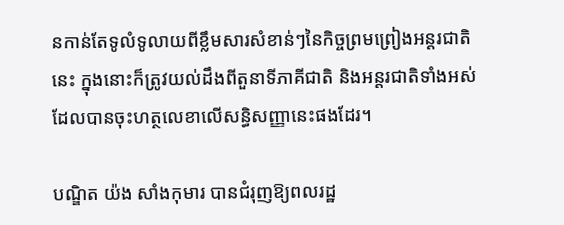នកាន់តែទូលំទូលាយពីខ្លឹមសារសំខាន់ៗនៃកិច្ចព្រមព្រៀងអន្តរជាតិនេះ ក្នុងនោះក៏ត្រូវយល់ដឹងពីតួនាទីភាគីជាតិ និងអន្តរជាតិទាំងអស់ដែលបានចុះហត្ថលេខាលើសន្ធិសញ្ញានេះផងដែរ។

បណ្ឌិត យ៉ង សាំងកុមារ បានជំរុញឱ្យពលរដ្ឋ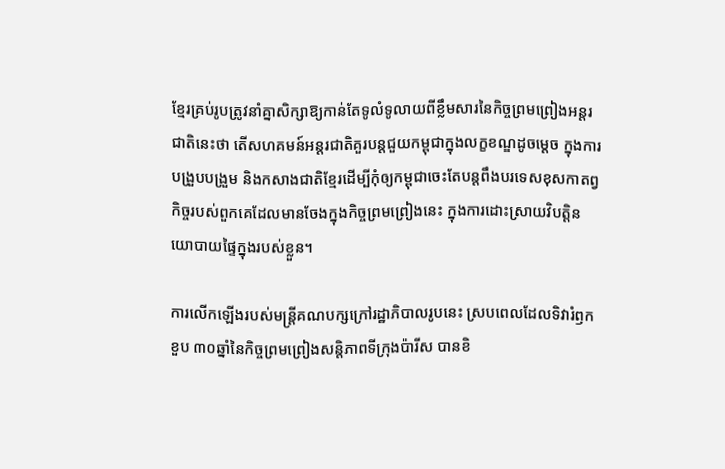ខ្មែរគ្រប់រូបត្រូវនាំគ្នាសិក្សាឱ្យកាន់តែទូលំទូលាយពីខ្លឹមសារនៃកិច្ចព្រមព្រៀងអន្តរជាតិនេះថា តើសហគមន៍អន្តរជាតិគួរបន្តជួយកម្ពុជាក្នុងលក្ខខណ្ឌដូចម្តេច ក្នុងការបង្រួបបង្រួម និងកសាងជាតិខ្មែរដើម្បីកុំឲ្យកម្ពុជាចេះតែបន្តពឹងបរទេសខុសកាតព្វកិច្ចរបស់ពួកគេដែលមានចែងក្នុងកិច្ចព្រមព្រៀងនេះ ក្នុងការដោះស្រាយវិបត្តិនយោបាយផ្ទៃក្នុងរបស់ខ្លួន។

ការលើកឡើងរបស់មន្ត្រីគណបក្សក្រៅរដ្ឋាភិបាលរូបនេះ ស្របពេលដែលទិវារំឭកខួប ៣០ឆ្នាំនៃកិច្ចព្រមព្រៀងសន្តិភាពទីក្រុងប៉ារីស បានខិ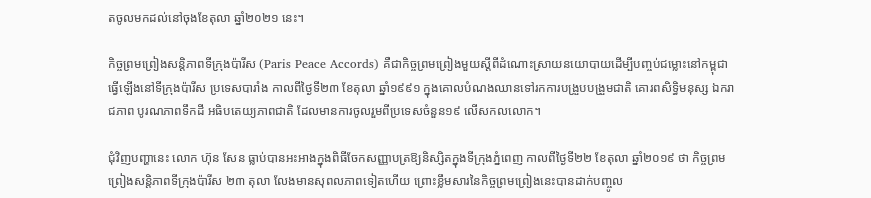តចូលមកដល់នៅចុងខែតុលា ឆ្នាំ២០២១ នេះ។

កិច្ចព្រមព្រៀងសន្តិភាពទីក្រុងប៉ារីស (Paris Peace Accords) គឺជាកិច្ចព្រមព្រៀងមួយស្ដីពីដំណោះស្រាយនយោបាយដើម្បីបញ្ចប់ជម្លោះនៅកម្ពុជា ធ្វើឡើងនៅទីក្រុងប៉ារីស ប្រទេសបារាំង កាលពីថ្ងៃទី២៣ ខែតុលា ឆ្នាំ១៩៩១ ក្នុងគោលបំណងឈានទៅរកការបង្រួបបង្រួមជាតិ គោរពសិទ្ធិមនុស្ស ឯករាជភាព បូរណភាពទឹកដី អធិបតេយ្យភាពជាតិ ដែលមានការចូលរួមពីប្រទេសចំនួន១៩ លើសកលលោក។

ជុំវិញបញ្ហានេះ លោក ហ៊ុន សែន ធ្លាប់បានអះអាងក្នុងពិធីចែកសញ្ញាបត្រឱ្យនិស្សិតក្នុងទីក្រុងភ្នំពេញ កាលពីថ្ងៃទី២២ ខែតុលា ឆ្នាំ២០១៩ ថា កិច្ចព្រមព្រៀងសន្តិភាពទីក្រុងប៉ារីស ២៣ តុលា លែងមានសុពលភាពទៀតហើយ ព្រោះខ្លឹមសារនៃកិច្ចព្រមព្រៀងនេះបានដាក់បញ្ចូល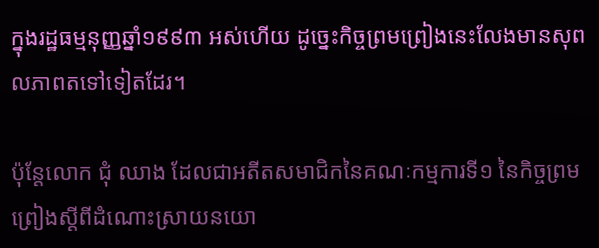ក្នុងរដ្ឋធម្មនុញ្ញឆ្នាំ១៩៩៣ អស់ហើយ ដូច្នេះកិច្ចព្រមព្រៀងនេះលែងមានសុពលភាពតទៅទៀតដែរ។

ប៉ុន្តែលោក ជុំ ឈាង ដែលជាអតីតសមាជិកនៃគណៈកម្មការទី១ នៃកិច្ចព្រមព្រៀងស្ដីពីដំណោះស្រាយនយោ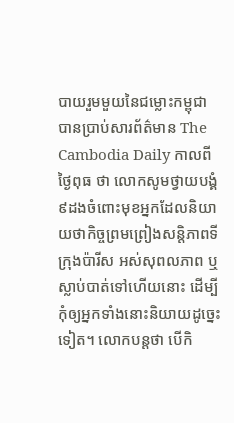បាយរួមមួយនៃជម្លោះកម្ពុជា បានប្រាប់សារព័ត៌មាន The Cambodia Daily កាលពីថ្ងៃពុធ ថា លោកសូមថ្វាយបង្គំ ៩ដងចំពោះមុខអ្នកដែលនិយាយថាកិច្ចព្រមព្រៀងសន្តិភាពទីក្រុងប៉ារីស អស់សុពលភាព ឬស្លាប់បាត់ទៅហើយនោះ ដើម្បីកុំឲ្យអ្នកទាំងនោះនិយាយដូច្នេះទៀត។ លោកបន្តថា បើកិ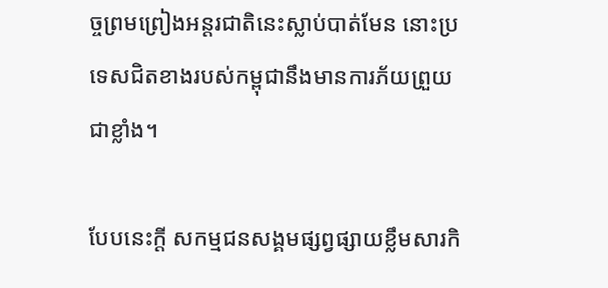ច្ចព្រមព្រៀងអន្តរជាតិនេះស្លាប់បាត់មែន នោះប្រទេសជិតខាងរបស់កម្ពុជានឹងមានការភ័យព្រួយជាខ្លាំង។

បែបនេះក្តី សកម្មជនសង្គមផ្សព្វផ្សាយខ្លឹមសារកិ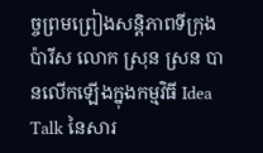ច្ចព្រមព្រៀងសន្តិភាពទីក្រុងប៉ារីស លោក ស្រុន ស្រន បានលើកឡើងក្នុងកម្មវិធី Idea Talk នៃសារ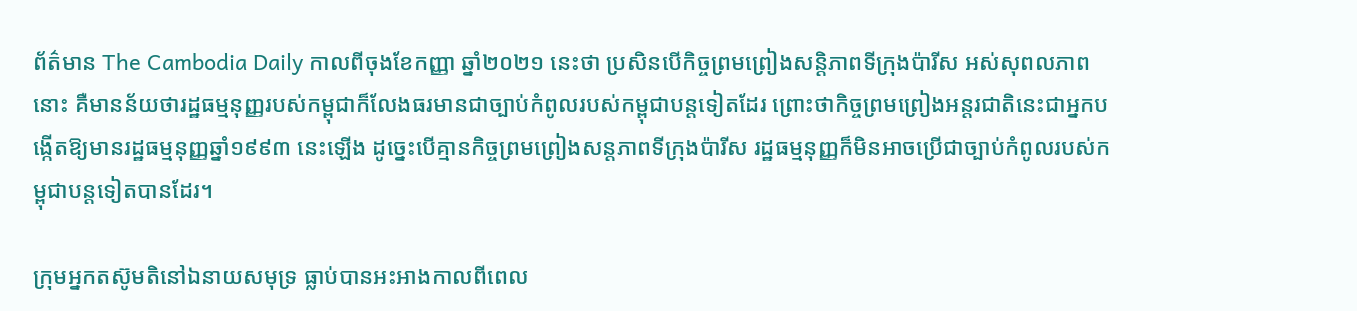ព័ត៌មាន The Cambodia Daily កាលពីចុងខែកញ្ញា ឆ្នាំ២០២១ នេះថា ប្រសិនបើកិច្ចព្រមព្រៀងសន្តិភាពទីក្រុងប៉ារីស អស់សុពលភាពនោះ គឺមានន័យថារដ្ឋធម្មនុញ្ញរបស់កម្ពុជាក៏លែងធរមានជាច្បាប់កំពូលរបស់កម្ពុជាបន្តទៀតដែរ ព្រោះថាកិច្ចព្រមព្រៀងអន្តរជាតិនេះជាអ្នកបង្កើតឱ្យមានរដ្ឋធម្មនុញ្ញឆ្នាំ១៩៩៣ នេះឡើង ដូច្នេះបើគ្មានកិច្ចព្រមព្រៀងសន្តភាពទីក្រុងប៉ារីស រដ្ឋធម្មនុញ្ញក៏មិនអាចប្រើជាច្បាប់កំពូលរបស់កម្ពុជាបន្តទៀតបានដែរ។

ក្រុមអ្នកតស៊ូមតិនៅឯនាយសមុទ្រ ធ្លាប់បានអះអាងកាលពីពេល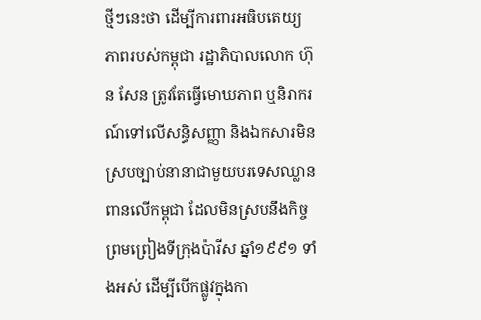ថ្មីៗនេះថា ដើម្បីការពារអធិបតេយ្យភាពរបស់កម្ពុជា រដ្ឋាភិបាលលោក ហ៊ុន សែន ត្រូវតែធ្វើមោឃភាព ឬនិរាករណ៍ទៅលើសន្ធិសញ្ញា និងឯកសារមិនស្របច្បាប់នានាជាមួយបរទេសឈ្លានពានលើកម្ពុជា ដែលមិនស្របនឹងកិច្ចព្រមព្រៀងទីក្រុងប៉ារីស ឆ្នាំ១៩៩១ ទាំងអស់ ដើម្បីបើកផ្លូវក្នុងកា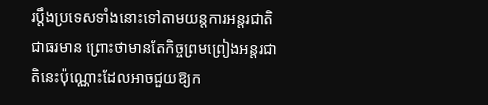រប្តឹងប្រទេសទាំងនោះទៅតាមយន្តការអន្តរជាតិជាធរមាន ព្រោះថាមានតែកិច្ចព្រមព្រៀងអន្តរជាតិនេះប៉ុណ្ណោះដែលអាចជួយឱ្យក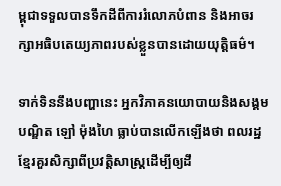ម្ពុជាទទួលបានទឹកដីពីការរំលោភបំពាន និងអាចរក្សាអធិបតេយ្យភាពរបស់ខ្លួនបានដោយយុត្តិធម៌។

ទាក់ទិននឹងបញ្ហានេះ អ្នកវិភាគនយោបាយនិងសង្គម បណ្ឌិត ឡៅ ម៉ុងហៃ ធ្លាប់បានលើកឡើងថា ពលរដ្ឋខ្មែរគួរសិក្សាពីប្រវត្តិសាស្ត្រដើម្បីឲ្យដឹ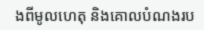ងពីមូលហេតុ និងគោលបំណងរប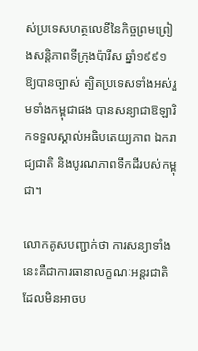ស់ប្រទេសហត្ថលេខីនៃកិច្ចព្រមព្រៀងសន្តិភាពទីក្រុងប៉ារីស ឆ្នាំ១៩៩១ ឱ្យបានច្បាស់ ត្បិតប្រទេសទាំងអស់រួមទាំងកម្ពុជាផង បានសន្យាជាឱឡារិកទទួលស្គាល់អធិបតេយ្យភាព ឯករាជ្យជាតិ និងបូរណភាពទឹកដីរបស់កម្ពុជា។

លោកគូសបញ្ជាក់ថា ការសន្យាទាំងនេះគឺជាការធានាលក្ខណៈអន្តរជាតិដែលមិនអាចប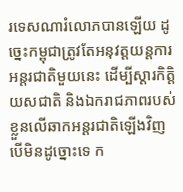រទេសណារំលោភបានឡើយ ដូច្នេះកម្ពុជាត្រូវតែអនុវត្តយន្តការអន្តរជាតិមួយនេះ ដើម្បីស្ដារកិត្តិយសជាតិ និងឯករាជភាពរបស់ខ្លួនលើឆាកអន្តរជាតិឡើងវិញ បើមិនដូច្នោះទេ ក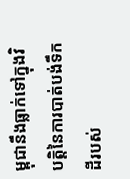ម្ពុជានឹងធ្លាក់ទៅក្នុងវិបត្តិនៃការបាត់បង់ទឹកដីរបស់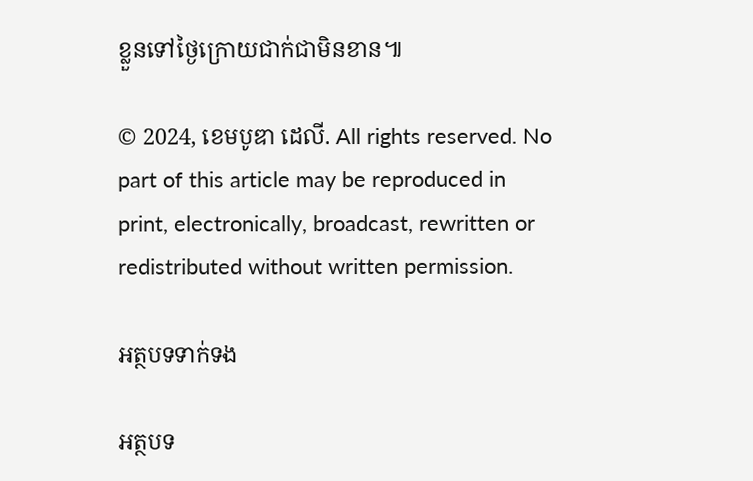ខ្លួនទៅថ្ងៃក្រោយជាក់ជាមិនខាន៕

© 2024, ខេមបូឌា ដេលី. All rights reserved. No part of this article may be reproduced in print, electronically, broadcast, rewritten or redistributed without written permission.

អត្ថបទទាក់ទង

អត្ថបទ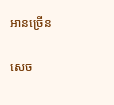អានច្រើន

សេច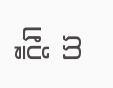ក្ដីរាយ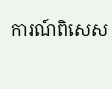ការណ៍ពិសេស